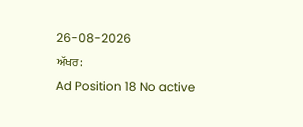26-08-2026
ਅੱਖਰ:
Ad Position 18 No active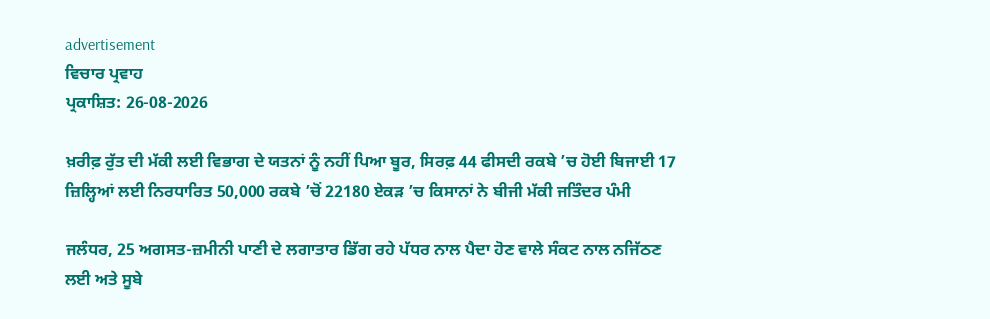advertisement
ਵਿਚਾਰ ਪ੍ਰਵਾਹ
ਪ੍ਰਕਾਸ਼ਿਤ: 26-08-2026

ਖ਼ਰੀਫ਼ ਰੁੱਤ ਦੀ ਮੱਕੀ ਲਈ ਵਿਭਾਗ ਦੇ ਯਤਨਾਂ ਨੂੰ ਨਹੀਂ ਪਿਆ ਬੂਰ, ਸਿਰਫ਼ 44 ਫੀਸਦੀ ਰਕਬੇ ’ਚ ਹੋਈ ਬਿਜਾਈ 17 ਜ਼ਿਲ੍ਹਿਆਂ ਲਈ ਨਿਰਧਾਰਿਤ 50,000 ਰਕਬੇ ’ਚੋਂ 22180 ਏਕੜ ’ਚ ਕਿਸਾਨਾਂ ਨੇ ਬੀਜੀ ਮੱਕੀ ਜਤਿੰਦਰ ਪੰਮੀ

ਜਲੰਧਰ, 25 ਅਗਸਤ-ਜ਼ਮੀਨੀ ਪਾਣੀ ਦੇ ਲਗਾਤਾਰ ਡਿੱਗ ਰਹੇ ਪੱਧਰ ਨਾਲ ਪੈਦਾ ਹੋਣ ਵਾਲੇ ਸੰਕਟ ਨਾਲ ਨਜਿੱਠਣ ਲਈ ਅਤੇ ਸੂਬੇ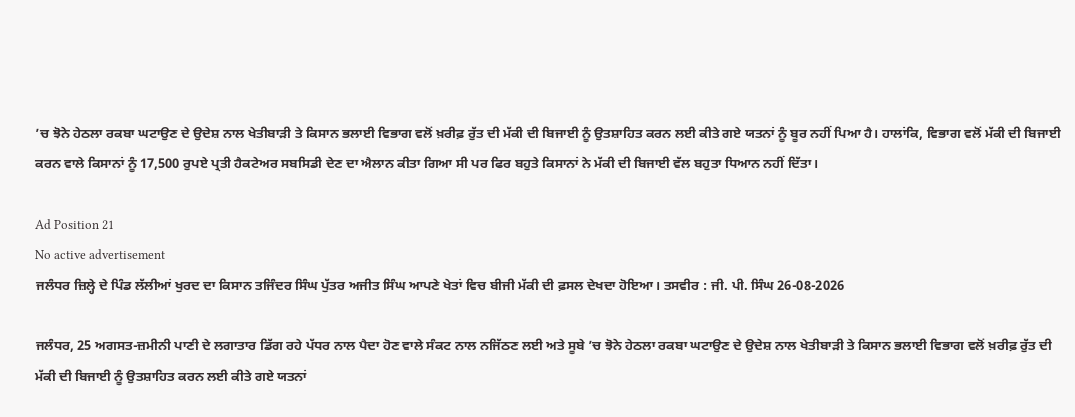’ਚ ਝੋਨੇ ਹੇਠਲਾ ਰਕਬਾ ਘਟਾਉਣ ਦੇ ਉਦੇਸ਼ ਨਾਲ ਖੇਤੀਬਾੜੀ ਤੇ ਕਿਸਾਨ ਭਲਾਈ ਵਿਭਾਗ ਵਲੋਂ ਖ਼ਰੀਫ਼ ਰੁੱਤ ਦੀ ਮੱਕੀ ਦੀ ਬਿਜਾਈ ਨੂੰ ਉਤਸ਼ਾਹਿਤ ਕਰਨ ਲਈ ਕੀਤੇ ਗਏ ਯਤਨਾਂ ਨੂੰ ਬੂਰ ਨਹੀਂ ਪਿਆ ਹੈ। ਹਾਲਾਂਕਿ, ਵਿਭਾਗ ਵਲੋਂ ਮੱਕੀ ਦੀ ਬਿਜਾਈ ਕਰਨ ਵਾਲੇ ਕਿਸਾਨਾਂ ਨੂੰ 17,500 ਰੁਪਏ ਪ੍ਰਤੀ ਹੈਕਟੇਅਰ ਸਬਸਿਡੀ ਦੇਣ ਦਾ ਐਲਾਨ ਕੀਤਾ ਗਿਆ ਸੀ ਪਰ ਫਿਰ ਬਹੁਤੇ ਕਿਸਾਨਾਂ ਨੇ ਮੱਕੀ ਦੀ ਬਿਜਾਈ ਵੱਲ ਬਹੁਤਾ ਧਿਆਨ ਨਹੀਂ ਦਿੱਤਾ।

Ad Position 21
No active advertisement
ਜਲੰਧਰ ਜ਼ਿਲ੍ਹੇ ਦੇ ਪਿੰਡ ਲੱਲੀਆਂ ਖੁਰਦ ਦਾ ਕਿਸਾਨ ਤਜਿੰਦਰ ਸਿੰਘ ਪੁੱਤਰ ਅਜੀਤ ਸਿੰਘ ਆਪਣੇ ਖੇਤਾਂ ਵਿਚ ਬੀਜੀ ਮੱਕੀ ਦੀ ਫ਼ਸਲ ਦੇਖਦਾ ਹੋਇਆ। ਤਸਵੀਰ : ਜੀ. ਪੀ. ਸਿੰਘ 26-08-2026

ਜਲੰਧਰ, 25 ਅਗਸਤ-ਜ਼ਮੀਨੀ ਪਾਣੀ ਦੇ ਲਗਾਤਾਰ ਡਿੱਗ ਰਹੇ ਪੱਧਰ ਨਾਲ ਪੈਦਾ ਹੋਣ ਵਾਲੇ ਸੰਕਟ ਨਾਲ ਨਜਿੱਠਣ ਲਈ ਅਤੇ ਸੂਬੇ ’ਚ ਝੋਨੇ ਹੇਠਲਾ ਰਕਬਾ ਘਟਾਉਣ ਦੇ ਉਦੇਸ਼ ਨਾਲ ਖੇਤੀਬਾੜੀ ਤੇ ਕਿਸਾਨ ਭਲਾਈ ਵਿਭਾਗ ਵਲੋਂ ਖ਼ਰੀਫ਼ ਰੁੱਤ ਦੀ ਮੱਕੀ ਦੀ ਬਿਜਾਈ ਨੂੰ ਉਤਸ਼ਾਹਿਤ ਕਰਨ ਲਈ ਕੀਤੇ ਗਏ ਯਤਨਾਂ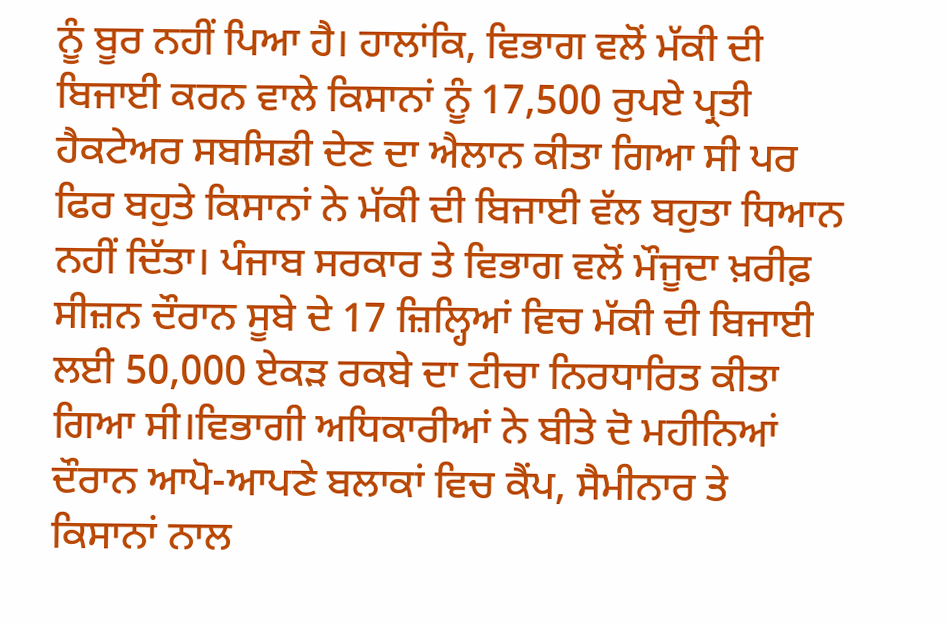ਨੂੰ ਬੂਰ ਨਹੀਂ ਪਿਆ ਹੈ। ਹਾਲਾਂਕਿ, ਵਿਭਾਗ ਵਲੋਂ ਮੱਕੀ ਦੀ ਬਿਜਾਈ ਕਰਨ ਵਾਲੇ ਕਿਸਾਨਾਂ ਨੂੰ 17,500 ਰੁਪਏ ਪ੍ਰਤੀ ਹੈਕਟੇਅਰ ਸਬਸਿਡੀ ਦੇਣ ਦਾ ਐਲਾਨ ਕੀਤਾ ਗਿਆ ਸੀ ਪਰ ਫਿਰ ਬਹੁਤੇ ਕਿਸਾਨਾਂ ਨੇ ਮੱਕੀ ਦੀ ਬਿਜਾਈ ਵੱਲ ਬਹੁਤਾ ਧਿਆਨ ਨਹੀਂ ਦਿੱਤਾ। ਪੰਜਾਬ ਸਰਕਾਰ ਤੇ ਵਿਭਾਗ ਵਲੋਂ ਮੌਜੂਦਾ ਖ਼ਰੀਫ਼ ਸੀਜ਼ਨ ਦੌਰਾਨ ਸੂਬੇ ਦੇ 17 ਜ਼ਿਲ੍ਹਿਆਂ ਵਿਚ ਮੱਕੀ ਦੀ ਬਿਜਾਈ ਲਈ 50,000 ਏਕੜ ਰਕਬੇ ਦਾ ਟੀਚਾ ਨਿਰਧਾਰਿਤ ਕੀਤਾ ਗਿਆ ਸੀ।ਵਿਭਾਗੀ ਅਧਿਕਾਰੀਆਂ ਨੇ ਬੀਤੇ ਦੋ ਮਹੀਨਿਆਂ ਦੌਰਾਨ ਆਪੋ-ਆਪਣੇ ਬਲਾਕਾਂ ਵਿਚ ਕੈਂਪ, ਸੈਮੀਨਾਰ ਤੇ ਕਿਸਾਨਾਂ ਨਾਲ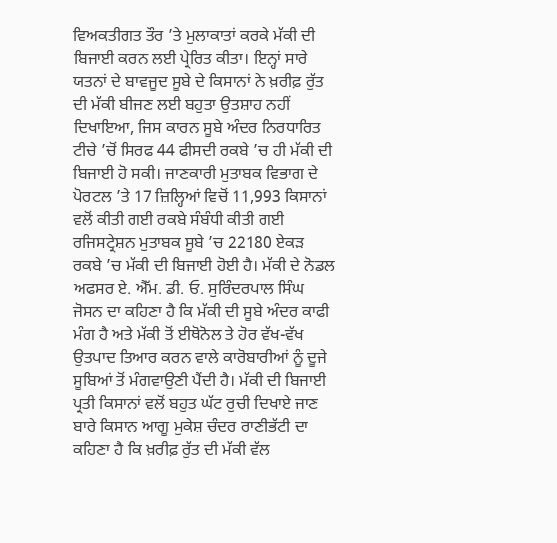ਵਿਅਕਤੀਗਤ ਤੌਰ ’ਤੇ ਮੁਲਾਕਾਤਾਂ ਕਰਕੇ ਮੱਕੀ ਦੀ ਬਿਜਾਈ ਕਰਨ ਲਈ ਪ੍ਰੇਰਿਤ ਕੀਤਾ। ਇਨ੍ਹਾਂ ਸਾਰੇ ਯਤਨਾਂ ਦੇ ਬਾਵਜੂਦ ਸੂਬੇ ਦੇ ਕਿਸਾਨਾਂ ਨੇ ਖ਼ਰੀਫ਼ ਰੁੱਤ ਦੀ ਮੱਕੀ ਬੀਜਣ ਲਈ ਬਹੁਤਾ ਉਤਸ਼ਾਹ ਨਹੀਂ ਦਿਖਾਇਆ, ਜਿਸ ਕਾਰਨ ਸੂਬੇ ਅੰਦਰ ਨਿਰਧਾਰਿਤ ਟੀਚੇ ’ਚੋਂ ਸਿਰਫ 44 ਫੀਸਦੀ ਰਕਬੇ ’ਚ ਹੀ ਮੱਕੀ ਦੀ ਬਿਜਾਈ ਹੋ ਸਕੀ। ਜਾਣਕਾਰੀ ਮੁਤਾਬਕ ਵਿਭਾਗ ਦੇ ਪੋਰਟਲ ’ਤੇ 17 ਜ਼ਿਲ੍ਹਿਆਂ ਵਿਚੋਂ 11,993 ਕਿਸਾਨਾਂ ਵਲੋਂ ਕੀਤੀ ਗਈ ਰਕਬੇ ਸੰਬੰਧੀ ਕੀਤੀ ਗਈ ਰਜਿਸਟ੍ਰੇਸ਼ਨ ਮੁਤਾਬਕ ਸੂਬੇ ’ਚ 22180 ਏਕੜ ਰਕਬੇ ’ਚ ਮੱਕੀ ਦੀ ਬਿਜਾਈ ਹੋਈ ਹੈ। ਮੱਕੀ ਦੇ ਨੋਡਲ ਅਫਸਰ ਏ. ਐੱਮ. ਡੀ. ਓ. ਸੁਰਿੰਦਰਪਾਲ ਸਿੰਘ ਜੋਸਨ ਦਾ ਕਹਿਣਾ ਹੈ ਕਿ ਮੱਕੀ ਦੀ ਸੂਬੇ ਅੰਦਰ ਕਾਫੀ ਮੰਗ ਹੈ ਅਤੇ ਮੱਕੀ ਤੋਂ ਈਥੋਨੋਲ ਤੇ ਹੋਰ ਵੱਖ-ਵੱਖ ਉਤਪਾਦ ਤਿਆਰ ਕਰਨ ਵਾਲੇ ਕਾਰੋਬਾਰੀਆਂ ਨੂੰ ਦੂਜੇ ਸੂਬਿਆਂ ਤੋਂ ਮੰਗਵਾਉਣੀ ਪੈਂਦੀ ਹੈ। ਮੱਕੀ ਦੀ ਬਿਜਾਈ ਪ੍ਰਤੀ ਕਿਸਾਨਾਂ ਵਲੋਂ ਬਹੁਤ ਘੱਟ ਰੁਚੀ ਦਿਖਾਏ ਜਾਣ ਬਾਰੇ ਕਿਸਾਨ ਆਗੂ ਮੁਕੇਸ਼ ਚੰਦਰ ਰਾਣੀਭੱਟੀ ਦਾ ਕਹਿਣਾ ਹੈ ਕਿ ਖ਼ਰੀਫ਼ ਰੁੱਤ ਦੀ ਮੱਕੀ ਵੱਲ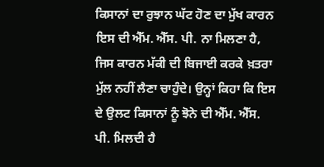ਕਿਸਾਨਾਂ ਦਾ ਰੁਝਾਨ ਘੱਟ ਹੋਣ ਦਾ ਮੁੱਖ ਕਾਰਨ ਇਸ ਦੀ ਐੱਮ. ਐੱਸ. ਪੀ. ਨਾ ਮਿਲਣਾ ਹੈ, ਜਿਸ ਕਾਰਨ ਮੱਕੀ ਦੀ ਬਿਜਾਈ ਕਰਕੇ ਖ਼ਤਰਾ ਮੁੱਲ ਨਹੀਂ ਲੈਣਾ ਚਾਹੁੰਦੇ। ਉਨ੍ਹਾਂ ਕਿਹਾ ਕਿ ਇਸ ਦੇ ਉਲਟ ਕਿਸਾਨਾਂ ਨੂੰ ਝੋਨੇ ਦੀ ਐੱਮ. ਐੱਸ. ਪੀ. ਮਿਲਦੀ ਹੈ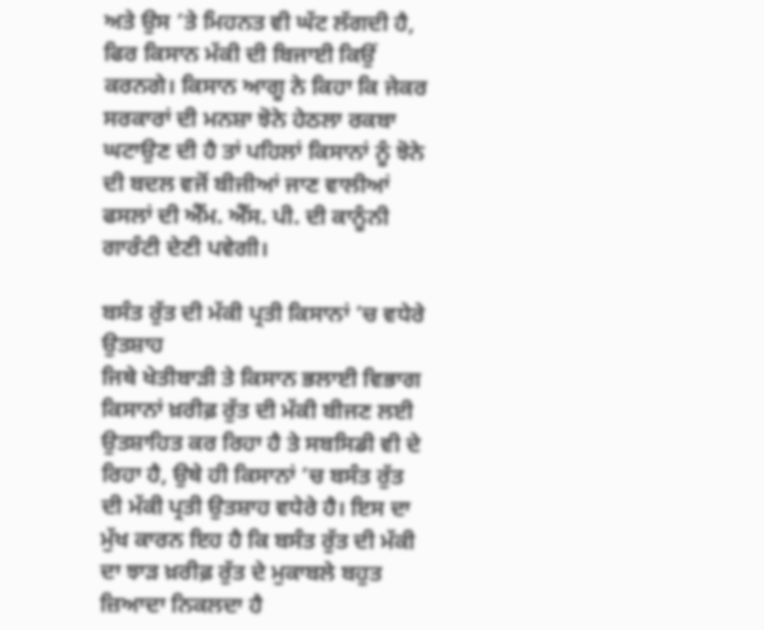ਅਤੇ ਉਸ ’ਤੇ ਮਿਹਨਤ ਵੀ ਘੱਟ ਲੱਗਦੀ ਹੈ, ਫਿਰ ਕਿਸਾਨ ਮੱਕੀ ਦੀ ਬਿਜਾਈ ਕਿਉਂ ਕਰਨਗੇ। ਕਿਸਾਨ ਆਗੂ ਨੇ ਕਿਹਾ ਕਿ ਜੇਕਰ ਸਰਕਾਰਾਂ ਦੀ ਮਨਸ਼ਾ ਝੋਨੇ ਹੇਠਲਾ ਰਕਬਾ ਘਟਾਉਣ ਦੀ ਹੈ ਤਾਂ ਪਹਿਲਾਂ ਕਿਸਾਨਾਂ ਨੂੰ ਝੋਨੇ ਦੀ ਬਦਲ ਵਜੋਂ ਬੀਜੀਆਂ ਜਾਣ ਵਾਲੀਆਂ ਫਸਲਾਂ ਦੀ ਐੱਮ. ਐੱਸ. ਪੀ. ਦੀ ਕਾਨੂੰਨੀ ਗਾਰੰਟੀ ਦੇਣੀ ਪਵੇਗੀ।

ਬਸੰਤ ਰੁੱਤ ਦੀ ਮੱਕੀ ਪ੍ਰਤੀ ਕਿਸਾਨਾਂ ’ਚ ਵਧੇਰੇ ਉਤਸ਼ਾਹ
ਜਿਥੇ ਖੇਤੀਬਾੜੀ ਤੇ ਕਿਸਾਨ ਭਲਾਈ ਵਿਭਾਗ ਕਿਸਾਨਾਂ ਖ਼ਰੀਫ਼ ਰੁੱਤ ਦੀ ਮੱਕੀ ਬੀਜਣ ਲਈ ਉਤਸ਼ਾਹਿਤ ਕਰ ਰਿਹਾ ਹੈ ਤੇ ਸਬਸਿਡੀ ਵੀ ਦੇ ਰਿਹਾ ਹੈ, ਉਥੇ ਹੀ ਕਿਸਾਨਾਂ ’ਚ ਬਸੰਤ ਰੁੱਤ ਦੀ ਮੱਕੀ ਪ੍ਰਤੀ ਉਤਸ਼ਾਹ ਵਧੇਰੇ ਹੈ। ਇਸ ਦਾ ਮੁੱਖ ਕਾਰਨ ਇਹ ਹੈ ਕਿ ਬਸੰਤ ਰੁੱਤ ਦੀ ਮੱਕੀ ਦਾ ਝਾੜ ਖ਼ਰੀਫ਼ ਰੁੱਤ ਦੇ ਮੁਕਾਬਲੇ ਬਹੁਤ ਜ਼ਿਆਦਾ ਨਿਕਲਦਾ ਹੈ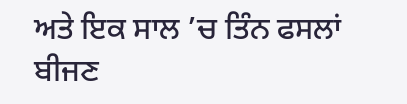ਅਤੇ ਇਕ ਸਾਲ ’ਚ ਤਿੰਨ ਫਸਲਾਂ ਬੀਜਣ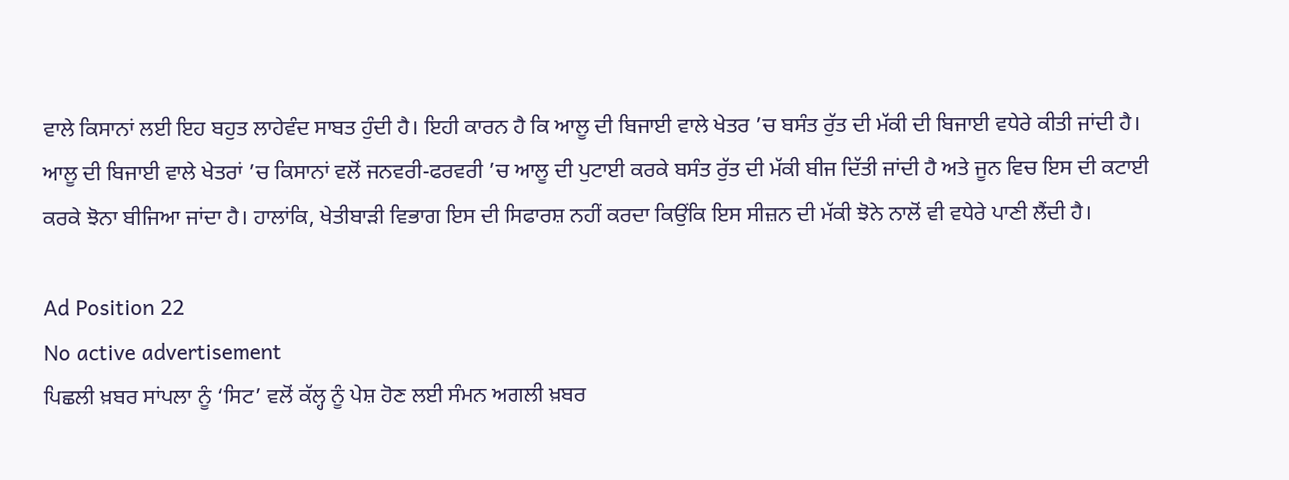ਵਾਲੇ ਕਿਸਾਨਾਂ ਲਈ ਇਹ ਬਹੁਤ ਲਾਹੇਵੰਦ ਸਾਬਤ ਹੁੰਦੀ ਹੈ। ਇਹੀ ਕਾਰਨ ਹੈ ਕਿ ਆਲੂ ਦੀ ਬਿਜਾਈ ਵਾਲੇ ਖੇਤਰ ’ਚ ਬਸੰਤ ਰੁੱਤ ਦੀ ਮੱਕੀ ਦੀ ਬਿਜਾਈ ਵਧੇਰੇ ਕੀਤੀ ਜਾਂਦੀ ਹੈ। ਆਲੂ ਦੀ ਬਿਜਾਈ ਵਾਲੇ ਖੇਤਰਾਂ ’ਚ ਕਿਸਾਨਾਂ ਵਲੋਂ ਜਨਵਰੀ-ਫਰਵਰੀ ’ਚ ਆਲੂ ਦੀ ਪੁਟਾਈ ਕਰਕੇ ਬਸੰਤ ਰੁੱਤ ਦੀ ਮੱਕੀ ਬੀਜ ਦਿੱਤੀ ਜਾਂਦੀ ਹੈ ਅਤੇ ਜੂਨ ਵਿਚ ਇਸ ਦੀ ਕਟਾਈ ਕਰਕੇ ਝੋਨਾ ਬੀਜਿਆ ਜਾਂਦਾ ਹੈ। ਹਾਲਾਂਕਿ, ਖੇਤੀਬਾੜੀ ਵਿਭਾਗ ਇਸ ਦੀ ਸਿਫਾਰਸ਼ ਨਹੀਂ ਕਰਦਾ ਕਿਉਂਕਿ ਇਸ ਸੀਜ਼ਨ ਦੀ ਮੱਕੀ ਝੋਨੇ ਨਾਲੋਂ ਵੀ ਵਧੇਰੇ ਪਾਣੀ ਲੈਂਦੀ ਹੈ।

Ad Position 22
No active advertisement
ਪਿਛਲੀ ਖ਼ਬਰ ਸਾਂਪਲਾ ਨੂੰ ‘ਸਿਟ’ ਵਲੋਂ ਕੱਲ੍ਹ ਨੂੰ ਪੇਸ਼ ਹੋਣ ਲਈ ਸੰਮਨ ਅਗਲੀ ਖ਼ਬਰ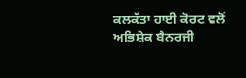ਕਲਕੱਤਾ ਹਾਈ ਕੋਰਟ ਵਲੋਂ ਅਭਿਸ਼ੇਕ ਬੈਨਰਜੀ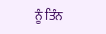ਨੂੰ ਤਿੰਨ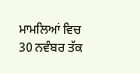ਮਾਮਲਿਆਂ ਵਿਚ 30 ਨਵੰਬਰ ਤੱਕ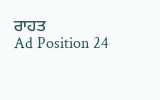ਰਾਹਤ
Ad Position 24